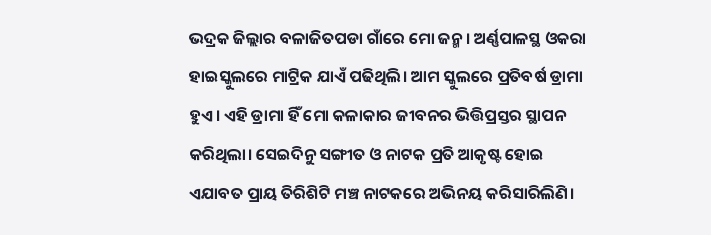ଭଦ୍ରକ ଜିଲ୍ଲାର ବଳାଜିତପଡା ଗାଁରେ ମୋ ଜନ୍ମ। ଅର୍ଣ୍ଣପାଳସ୍ଥ ଓକରା ହାଇସ୍କୁଲରେ ମାଟ୍ରିକ ଯାଏଁ ପଢିଥିଲି। ଆମ ସ୍କୁଲରେ ପ୍ରତିବର୍ଷ ଡ୍ରାମା ହୁଏ। ଏହି ଡ୍ରାମା ହିଁ ମୋ କଳାକାର ଜୀବନର ଭିତ୍ତିପ୍ରସ୍ତର ସ୍ଥାପନ କରିଥିଲା। ସେଇଦିନୁ ସଙ୍ଗୀତ ଓ ନାଟକ ପ୍ରତି ଆକୃଷ୍ଟ ହୋଇ ଏଯାବତ ପ୍ରାୟ ତିରିଶିଟି ମଞ୍ଚ ନାଟକରେ ଅଭିନୟ କରିସାରିଲିଣି।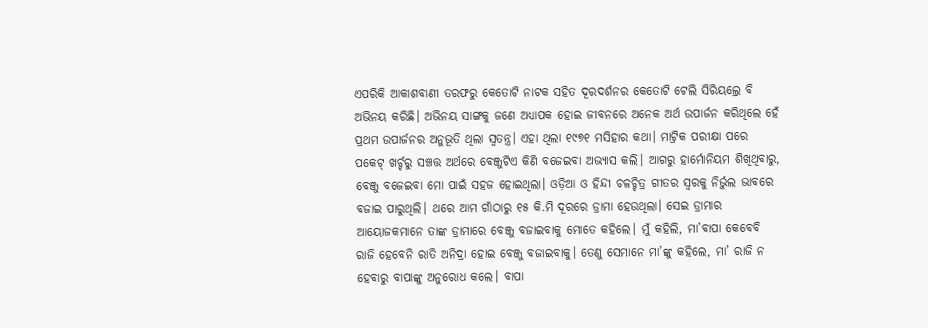ଏପରିକି ଆକାଶବାଣୀ ତରଫରୁ କେତୋଟି ନାଟକ ସହିତ ଦୂରଦର୍ଶନର କେତୋଟି ଟେଲି ସିରିୟଲ୍ରେ ବି ଅଭିନୟ କରିଛି। ଅଭିନୟ ସାଙ୍ଗକୁ ଜଣେ ଅଧ୍ୟାପକ ହୋଇ ଜୀବନରେ ଅନେକ ଅର୍ଥ ଉପାର୍ଜନ କରିଥିଲେ ହେଁ ପ୍ରଥମ ଉପାର୍ଜନର ଅନୁଭୂତି ଥିଲା ସ୍ବତନ୍ତ୍ର। ଏହା ଥିଲା ୧୯୭୧ ମସିହାର କଥା। ମାଟ୍ରିକ ପରୀକ୍ଷା ପରେ ପକେଟ୍ ଖର୍ଚ୍ଚରୁ ସଞ୍ଚତ୍ତ ଅର୍ଥରେ ବେଞ୍ଜୁଟିଏ କିଣି ବଜେଇବା ଅଭ୍ୟାସ କଲି। ଆଗରୁ ହାର୍ମୋନିୟମ ଶିଖିଥିବାରୁ, ବେଞ୍ଜୁ ବଜେଇବା ମୋ ପାଇଁ ସହଜ ହୋଇଥିଲା। ଓଡ଼ିଆ ଓ ହିନ୍ଦୀ ଚଳଚ୍ଚିତ୍ର ଗୀତର ସ୍ବରକୁ ନିର୍ଭୁଲ ଭାବରେ ବଜାଇ ପାରୁଥିଲି। ଥରେ ଆମ ଗାଁଠାରୁ ୧୫ କି.ମି ଦୂରରେ ଡ୍ରାମା ହେଉଥିଲା। ସେଇ ଡ୍ରାମାର ଆୟୋଜକମାନେ ତାଙ୍କ ଡ୍ରାମାରେ ବେଞ୍ଜୁ ବଜାଇବାକୁ ମୋତେ କହିଲେ। ମୁଁ କହିଲି, ମା’ବାପା କେବେବି ରାଜି ହେବେନି ରାତି ଅନିଦ୍ରା ହୋଇ ବେଞ୍ଜୁ ବଜାଇବାକୁ। ତେଣୁ ସେମାନେ ମା’ଙ୍କୁ କହିଲେ, ମା’ ରାଜି ନ ହେବାରୁ ବାପାଙ୍କୁ ଅନୁରୋଧ କଲେ। ବାପା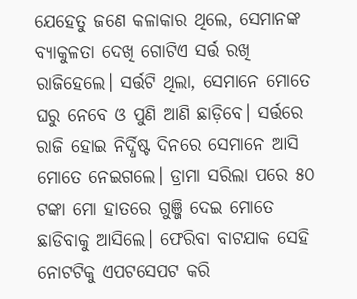ଯେହେତୁ ଜଣେ କଳାକାର ଥିଲେ, ସେମାନଙ୍କ ବ୍ୟାକୁଳତା ଦେଖି ଗୋଟିଏ ସର୍ତ୍ତ ରଖି ରାଜିହେଲେ। ସର୍ତ୍ତଟି ଥିଲା, ସେମାନେ ମୋତେ ଘରୁ ନେବେ ଓ ପୁଣି ଆଣି ଛାଡ଼ିବେ। ସର୍ତ୍ତରେ ରାଜି ହୋଇ ନିର୍ଦ୍ଧିଷ୍ଟ ଦିନରେ ସେମାନେ ଆସି ମୋତେ ନେଇଗଲେ। ଡ୍ରାମା ସରିଲା ପରେ ୫୦ ଟଙ୍କା ମୋ ହାତରେ ଗୁଞ୍ଜି ଦେଇ ମୋତେ ଛାଡିବାକୁ ଆସିଲେ। ଫେରିବା ବାଟଯାକ ସେହି ନୋଟଟିକୁ ଏପଟସେପଟ କରି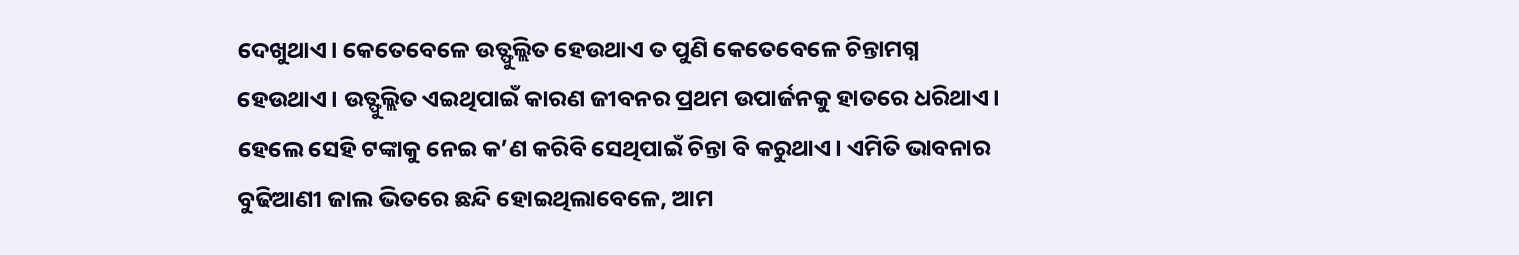ଦେଖୁଥାଏ। କେତେବେଳେ ଉତ୍ଫୁଲ୍ଲିତ ହେଉଥାଏ ତ ପୁଣି କେତେବେଳେ ଚିନ୍ତାମଗ୍ନ ହେଉଥାଏ। ଉତ୍ଫୁଲ୍ଲିତ ଏଇଥିପାଇଁ କାରଣ ଜୀବନର ପ୍ରଥମ ଉପାର୍ଜନକୁ ହାତରେ ଧରିଥାଏ। ହେଲେ ସେହି ଟଙ୍କାକୁ ନେଇ କ’ଣ କରିବି ସେଥିପାଇଁ ଚିନ୍ତା ବି କରୁଥାଏ। ଏମିତି ଭାବନାର ବୁଢିଆଣୀ ଜାଲ ଭିତରେ ଛନ୍ଦି ହୋଇଥିଲାବେଳେ, ଆମ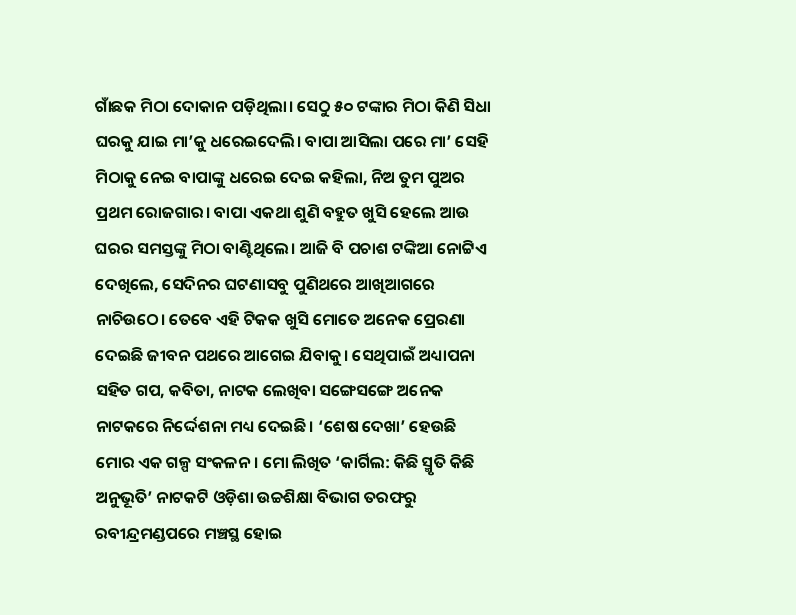ଗାଁଛକ ମିଠା ଦୋକାନ ପଡ଼ିଥିଲା। ସେଠୁ ୫୦ ଟଙ୍କାର ମିଠା କିଣି ସିଧା ଘରକୁ ଯାଇ ମା’କୁ ଧରେଇଦେଲି। ବାପା ଆସିଲା ପରେ ମା’ ସେହି ମିଠାକୁ ନେଇ ବାପାଙ୍କୁ ଧରେଇ ଦେଇ କହିଲା, ନିଅ ତୁମ ପୁଅର ପ୍ରଥମ ରୋଜଗାର। ବାପା ଏକଥା ଶୁଣି ବହୁତ ଖୁସି ହେଲେ ଆଉ ଘରର ସମସ୍ତଙ୍କୁ ମିଠା ବାଣ୍ଟିଥିଲେ। ଆଜି ବି ପଚାଶ ଟଙ୍କିଆ ନୋଟ୍ଟିଏ ଦେଖିଲେ, ସେଦିନର ଘଟଣାସବୁ ପୁଣିଥରେ ଆଖିଆଗରେ ନାଚିଉଠେ। ତେବେ ଏହି ଟିକକ ଖୁସି ମୋତେ ଅନେକ ପ୍ରେରଣା ଦେଇଛି ଜୀବନ ପଥରେ ଆଗେଇ ଯିବାକୁ। ସେଥିପାଇଁ ଅଧ୍ୟାପନା ସହିତ ଗପ, କବିତା, ନାଟକ ଲେଖିବା ସଙ୍ଗେସଙ୍ଗେ ଅନେକ ନାଟକରେ ନିର୍ଦ୍ଦେଶନା ମଧ୍ୟ ଦେଇଛି। ‘ଶେଷ ଦେଖା’ ହେଉଛି ମୋର ଏକ ଗଳ୍ପ ସଂକଳନ। ମୋ ଲିଖିତ ‘କାର୍ଗିଲ: କିଛି ସ୍ମୃତି କିଛି ଅନୁଭୂତି’ ନାଟକଟି ଓଡ଼ିଶା ଉଚ୍ଚଶିକ୍ଷା ବିଭାଗ ତରଫରୁ ରବୀନ୍ଦ୍ରମଣ୍ଡପରେ ମଞ୍ଚସ୍ଥ ହୋଇ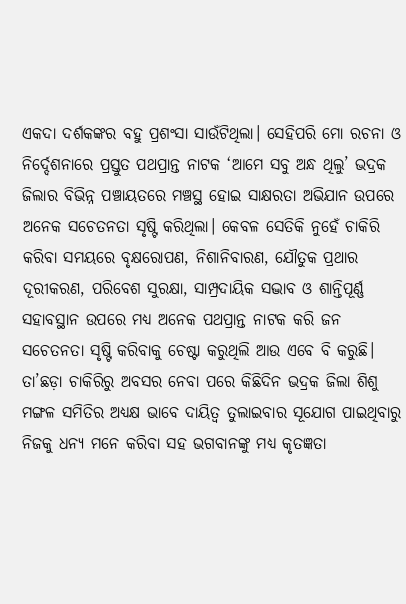ଏକଦା ଦର୍ଶକଙ୍କର ବହୁ ପ୍ରଶଂସା ସାଉଁଟିଥିଲା। ସେହିପରି ମୋ ରଚନା ଓ ନିର୍ଦ୍ଦେଶନାରେ ପ୍ରସ୍ତୁତ ପଥପ୍ରାନ୍ତ ନାଟକ ‘ଆମେ ସବୁ ଅନ୍ଧ ଥିଲୁ’ ଭଦ୍ରକ ଜିଲାର ବିଭିନ୍ନ ପଞ୍ଚାୟତରେ ମଞ୍ଚସ୍ଥ ହୋଇ ସାକ୍ଷରତା ଅଭିଯାନ ଉପରେ ଅନେକ ସଚେତନତା ସୃଷ୍ଟି କରିଥିଲା। କେବଳ ସେତିକି ନୁହେଁ ଚାକିରି କରିବା ସମୟରେ ବୃକ୍ଷରୋପଣ, ନିଶାନିବାରଣ, ଯୌତୁକ ପ୍ରଥାର ଦୂରୀକରଣ, ପରିବେଶ ସୁରକ୍ଷା, ସାମ୍ପ୍ରଦାୟିକ ସଦ୍ଭାବ ଓ ଶାନ୍ତିପୂର୍ଣ୍ଣ ସହାବସ୍ଥାନ ଉପରେ ମଧ୍ୟ ଅନେକ ପଥପ୍ରାନ୍ତ ନାଟକ କରି ଜନ ସଚେତନତା ସୃଷ୍ଟି କରିବାକୁ ଚେଷ୍ଟା କରୁଥିଲି ଆଉ ଏବେ ବି କରୁଛି। ତା’ଛଡ଼ା ଚାକିରିରୁ ଅବସର ନେବା ପରେ କିଛିଦିନ ଭଦ୍ରକ ଜିଲା ଶିଶୁ ମଙ୍ଗଳ ସମିତିର ଅଧ୍ୟକ୍ଷ ଭାବେ ଦାୟିତ୍ୱ ତୁଲାଇବାର ସୂଯୋଗ ପାଇଥିବାରୁ ନିଜକୁ ଧନ୍ୟ ମନେ କରିବା ସହ ଭଗବାନଙ୍କୁ ମଧ୍ୟ କୃତଜ୍ଞତା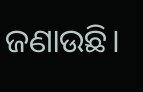ଜଣାଉଛି।